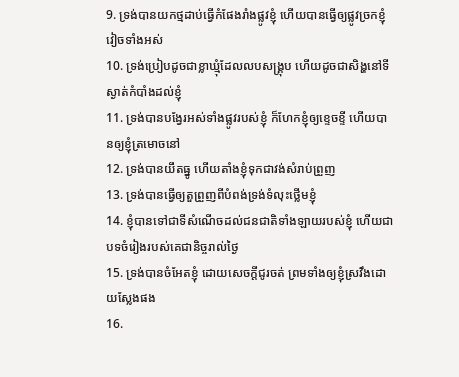9. ទ្រង់បានយកថ្មដាប់ធ្វើកំផែងរាំងផ្លូវខ្ញុំ ហើយបានធ្វើឲ្យផ្លូវច្រកខ្ញុំវៀចទាំងអស់
10. ទ្រង់ប្រៀបដូចជាខ្លាឃ្មុំដែលលបសង្គ្រុប ហើយដូចជាសិង្ហនៅទីស្ងាត់កំបាំងដល់ខ្ញុំ
11. ទ្រង់បានបង្វែរអស់ទាំងផ្លូវរបស់ខ្ញុំ ក៏ហែកខ្ញុំឲ្យខ្ទេចខ្ទី ហើយបានឲ្យខ្ញុំត្រមោចនៅ
12. ទ្រង់បានយឹតធ្នូ ហើយតាំងខ្ញុំទុកជាវង់សំរាប់ព្រួញ
13. ទ្រង់បានធ្វើឲ្យតួព្រួញពីបំពង់ទ្រង់ទំលុះថ្លើមខ្ញុំ
14. ខ្ញុំបានទៅជាទីសំណើចដល់ជនជាតិទាំងឡាយរបស់ខ្ញុំ ហើយជាបទចំរៀងរបស់គេជានិច្ចរាល់ថ្ងៃ
15. ទ្រង់បានចំអែតខ្ញុំ ដោយសេចក្តីជូរចត់ ព្រមទាំងឲ្យខ្ញុំស្រវឹងដោយស្លែងផង
16.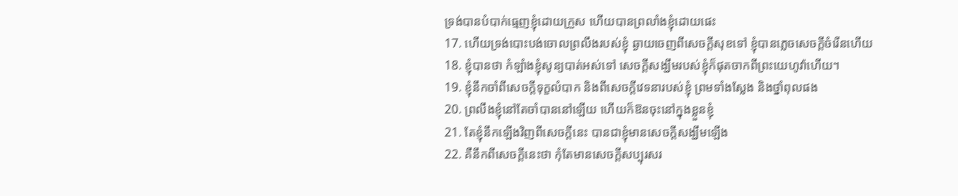ទ្រង់បានបំបាក់ធ្មេញខ្ញុំដោយក្រួស ហើយបានព្រលាំងខ្ញុំដោយផេះ
17. ហើយទ្រង់បោះបង់ចោលព្រលឹងរបស់ខ្ញុំ ឆ្ងាយចេញពីសេចក្តីសុខទៅ ខ្ញុំបានភ្លេចសេចក្តីចំរើនហើយ
18. ខ្ញុំបានថា កំឡាំងខ្ញុំសូន្យបាត់អស់ទៅ សេចក្តីសង្ឃឹមរបស់ខ្ញុំក៏ផុតចាកពីព្រះយេហូវ៉ាហើយ។
19. ខ្ញុំនឹកចាំពីសេចក្តីទុក្ខលំបាក និងពីសេចក្តីវេទនារបស់ខ្ញុំ ព្រមទាំងស្លែង និងថ្នាំពុលផង
20. ព្រលឹងខ្ញុំនៅតែចាំបាននៅឡើយ ហើយក៏ឱនចុះនៅក្នុងខ្លួនខ្ញុំ
21. តែខ្ញុំនឹកឡើងវិញពីសេចក្តីនេះ បានជាខ្ញុំមានសេចក្តីសង្ឃឹមឡើង
22. គឺនឹកពីសេចក្តីនេះថា កុំតែមានសេចក្តីសប្បុរសរ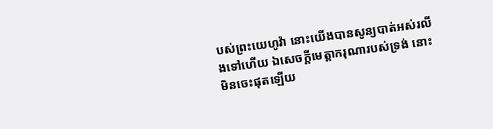បស់ព្រះយេហូវ៉ា នោះយើងបានសូន្យបាត់អស់រលីងទៅហើយ ឯសេចក្តីមេត្តាករុណារបស់ទ្រង់ នោះមិនចេះផុតឡើយ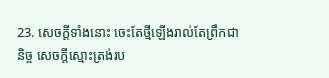23. សេចក្តីទាំងនោះ ចេះតែថ្មីឡើងរាល់តែព្រឹកជានិច្ច សេចក្តីស្មោះត្រង់រប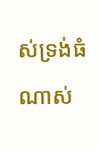ស់ទ្រង់ធំណាស់